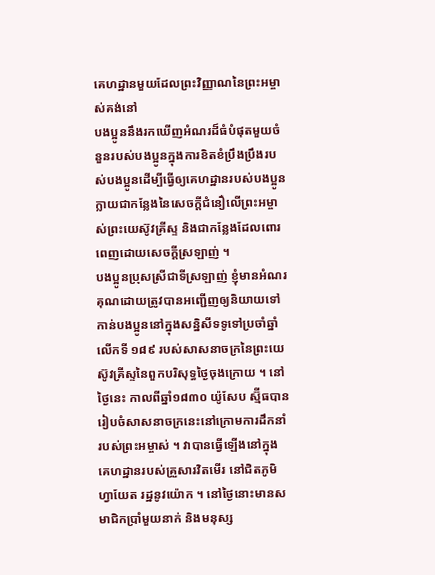គេហដ្ឋានមួយដែលព្រះវិញ្ញាណនៃព្រះអម្ចាស់គង់នៅ
បងប្អូននឹងរកឃើញអំណរដ៏ធំបំផុតមួយចំនួនរបស់បងប្អូនក្នុងការខិតខំប្រឹងប្រឹងរបស់បងប្អូនដើម្បីធ្វើឲ្យគេហដ្ឋានរបស់បងប្អូនក្លាយជាកន្លែងនៃសេចក្ដីជំនឿលើព្រះអម្ចាស់ព្រះយេស៊ូវគ្រីស្ទ និងជាកន្លែងដែលពោរពេញដោយសេចក្ដីស្រឡាញ់ ។
បងប្អូនប្រុសស្រីជាទីស្រឡាញ់ ខ្ញុំមានអំណរគុណដោយត្រូវបានអញ្ជើញឲ្យនិយាយទៅកាន់បងប្អូននៅក្នុងសន្និសីទទូទៅប្រចាំឆ្នាំលើកទី ១៨៩ របស់សាសនាចក្រនៃព្រះយេស៊ូវគ្រីស្ទនៃពួកបរិសុទ្ធថ្ងៃចុងក្រោយ ។ នៅថ្ងៃនេះ កាលពីឆ្នាំ១៨៣០ យ៉ូសែប ស្ម៊ីធបានរៀបចំសាសនាចក្រនេះនៅក្រោមការដឹកនាំរបស់ព្រះអម្ចាស់ ។ វាបានធ្វើឡើងនៅក្នុងគេហដ្ឋានរបស់គ្រួសារវិតមើរ នៅជិតភូមិហ្វាយែត រដ្ឋនូវយ៉ោក ។ នៅថ្ងៃនោះមានសមាជិកប្រាំមួយនាក់ និងមនុស្ស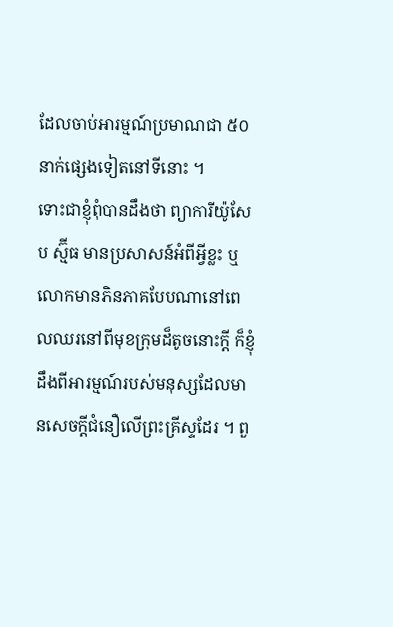ដែលចាប់អារម្មណ៍ប្រមាណជា ៥០ នាក់ផ្សេងទៀតនៅទីនោះ ។
ទោះជាខ្ញុំពុំបានដឹងថា ព្យាការីយ៉ូសែប ស្ម៊ីធ មានប្រសាសន៍អំពីអ្វីខ្លះ ឬលោកមានភិនភាគបែបណានៅពេលឈរនៅពីមុខក្រុមដ៏តូចនោះក្ដី ក៏ខ្ញុំដឹងពីអារម្មណ៍របស់មនុស្សដែលមានសេចក្ដីជំនឿលើព្រះគ្រីស្ទដែរ ។ ពួ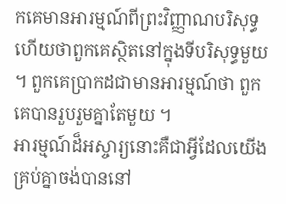កគេមានអារម្មណ៍ពីព្រះវិញ្ញាណបរិសុទ្ធ ហើយថាពួកគេស្ថិតនៅក្នុងទីបរិសុទ្ធមួយ ។ ពួកគេប្រាកដជាមានអារម្មណ៍ថា ពួកគេបានរួបរួមគ្នាតែមួយ ។
អារម្មណ៍ដ៏អស្ចារ្យនោះគឺជាអ្វីដែលយើងគ្រប់គ្នាចង់បាននៅ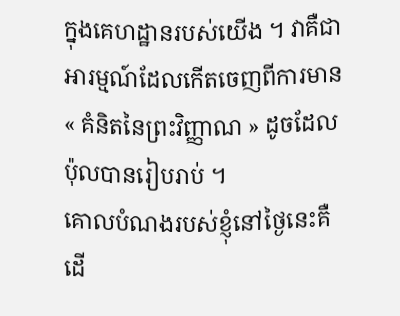ក្នុងគេហដ្ឋានរបស់យើង ។ វាគឺជាអារម្មណ៍ដែលកើតចេញពីការមាន« គំនិតនៃព្រះវិញ្ញាណ » ដូចដែលប៉ុលបានរៀបរាប់ ។
គោលបំណងរបស់ខ្ញុំនៅថ្ងៃនេះគឺដើ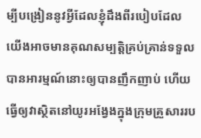ម្បីបង្រៀននូវអ្វីដែលខ្ញុំដឹងពីរបៀបដែលយើងអាចមានគុណសម្បត្តិគ្រប់គ្រាន់ទទួលបានអារម្មណ៍នោះឲ្យបានញឹកញាប់ ហើយធ្វើឲ្យវាស្ថិតនៅយូរអង្វែងក្នុងក្រុមគ្រួសាររប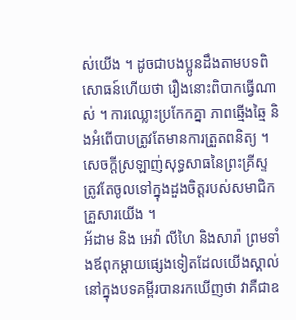ស់យើង ។ ដូចជាបងប្អូនដឹងតាមបទពិសោធន៍ហើយថា រឿងនោះពិបាកធ្វើណាស់ ។ ការឈ្លោះប្រកែកគ្នា ភាពឆ្មើងឆ្មៃ និងអំពើបាបត្រូវតែមានការត្រួតពនិត្យ ។ សេចក្ដីស្រឡាញ់សុទ្ធសាធនៃព្រះគ្រីស្ទត្រូវតែចូលទៅក្នុងដួងចិត្តរបស់សមាជិកគ្រួសារយើង ។
អ័ដាម និង អេវ៉ា លីហៃ និងសារ៉ា ព្រមទាំងឪពុកម្ដាយផ្សេងទៀតដែលយើងស្គាល់នៅក្នុងបទគម្ពីរបានរកឃើញថា វាគឺជាឧ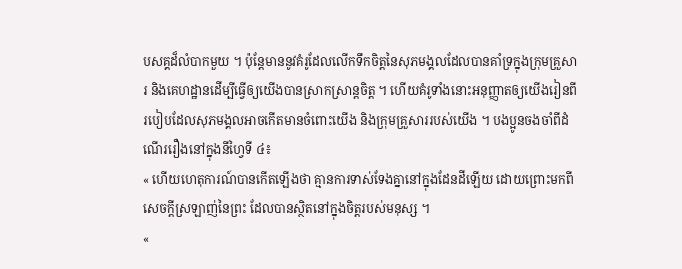បសគ្គដ៏លំបាកមួយ ។ ប៉ុន្តែមាននូវគំរូដែលលើកទឹកចិត្តនៃសុភមង្គលដែលបានគាំទ្រក្នុងក្រុមគ្រួសារ និងគេហដ្ឋានដើម្បីធ្វើឲ្យយើងបានស្រាកស្រាន្តចិត្ត ។ ហើយគំរូទាំងនោះអនុញ្ញាតឲ្យយើងរៀនពីរបៀបដែលសុភមង្គលអាចកើតមានចំពោះយើង និងក្រុមគ្រួសាររបស់យើង ។ បងប្អូនចងចាំពីដំណើររឿងនៅក្នុងនីហ្វៃទី ៤៖
« ហើយហេតុការណ៍បានកើតឡើងថា គ្មានការទាស់ទែងគ្នានៅក្នុងដែនដីឡើយ ដោយព្រោះមកពីសេចក្ដីស្រឡាញ់នៃព្រះ ដែលបានស្ថិតនៅក្នុងចិត្តរបស់មនុស្ស ។
«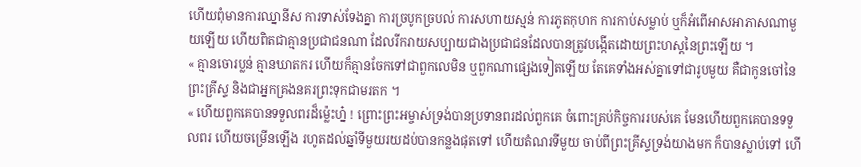ហើយពុំមានការឈ្នានីស ការទាស់ទែងគ្នា ការច្របូកច្របល់ ការសហាយស្មន់ ការភូតកុហក ការកាប់សម្លាប់ ឬក៏អំពើអាសអាភាសណាមួយឡើយ ហើយពិតជាគ្មានប្រជាជនណា ដែលរីករាយសប្បាយជាងប្រជាជនដែលបានត្រូវបង្កើតដោយព្រះហស្តនៃព្រះឡើយ ។
« គ្មានចោរប្លន់ គ្មានឃាតករ ហើយក៏គ្មានចែកទៅជាពួកលេមិន ឬពួកណាផ្សេងទៀតឡើយ តែគេទាំងអស់គ្នាទៅជារូបមួយ គឺជាកូនចៅនៃព្រះគ្រីស្ទ និងជាអ្នកគ្រងនគរព្រះទុកជាមរតក ។
« ហើយពួកគេបានទទួលពរដ៏ម្ល៉េះហ្ន៎ ! ព្រោះព្រះអម្ចាស់ទ្រង់បានប្រទានពរដល់ពួកគេ ចំពោះគ្រប់កិច្ចការរបស់គេ មែនហើយពួកគេបានទទួលពរ ហើយចម្រើនឡើង រហូតដល់ឆ្នាំទីមួយរយដប់បានកន្លងផុតទៅ ហើយតំណរទីមួយ ចាប់ពីព្រះគ្រីស្ទទ្រង់យាងមក ក៏បានស្លាប់ទៅ ហើ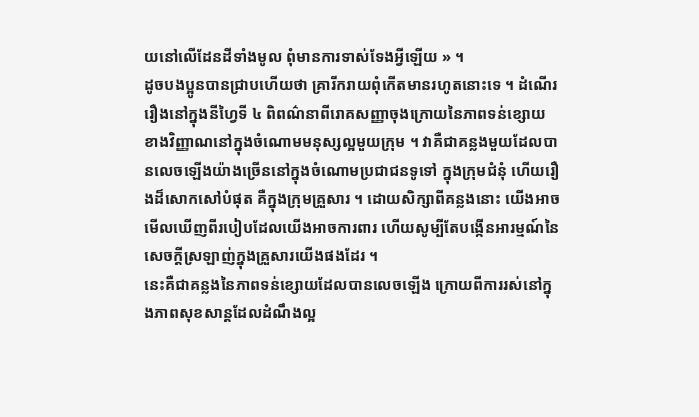យនៅលើដែនដីទាំងមូល ពុំមានការទាស់ទែងអ្វីឡើយ » ។
ដូចបងប្អូនបានជ្រាបហើយថា គ្រារីករាយពុំកើតមានរហូតនោះទេ ។ ដំណើររឿងនៅក្នុងនីហ្វៃទី ៤ ពិពណ៌នាពីរោគសញ្ញាចុងក្រោយនៃភាពទន់ខ្សោយខាងវិញ្ញាណនៅក្នុងចំណោមមនុស្សល្អមួយក្រុម ។ វាគឺជាគន្លងមួយដែលបានលេចឡើងយ៉ាងច្រើននៅក្នុងចំណោមប្រជាជនទូទៅ ក្នុងក្រុមជំនុំ ហើយរឿងដ៏សោកសៅបំផុត គឺក្នុងក្រុមគ្រួសារ ។ ដោយសិក្សាពីគន្លងនោះ យើងអាចមើលឃើញពីរបៀបដែលយើងអាចការពារ ហើយសូម្បីតែបង្កើនអារម្មណ៍នៃសេចក្ដីស្រឡាញ់ក្នុងគ្រួសារយើងផងដែរ ។
នេះគឺជាគន្លងនៃភាពទន់ខ្សោយដែលបានលេចឡើង ក្រោយពីការរស់នៅក្នុងភាពសុខសាន្តដែលដំណឹងល្អ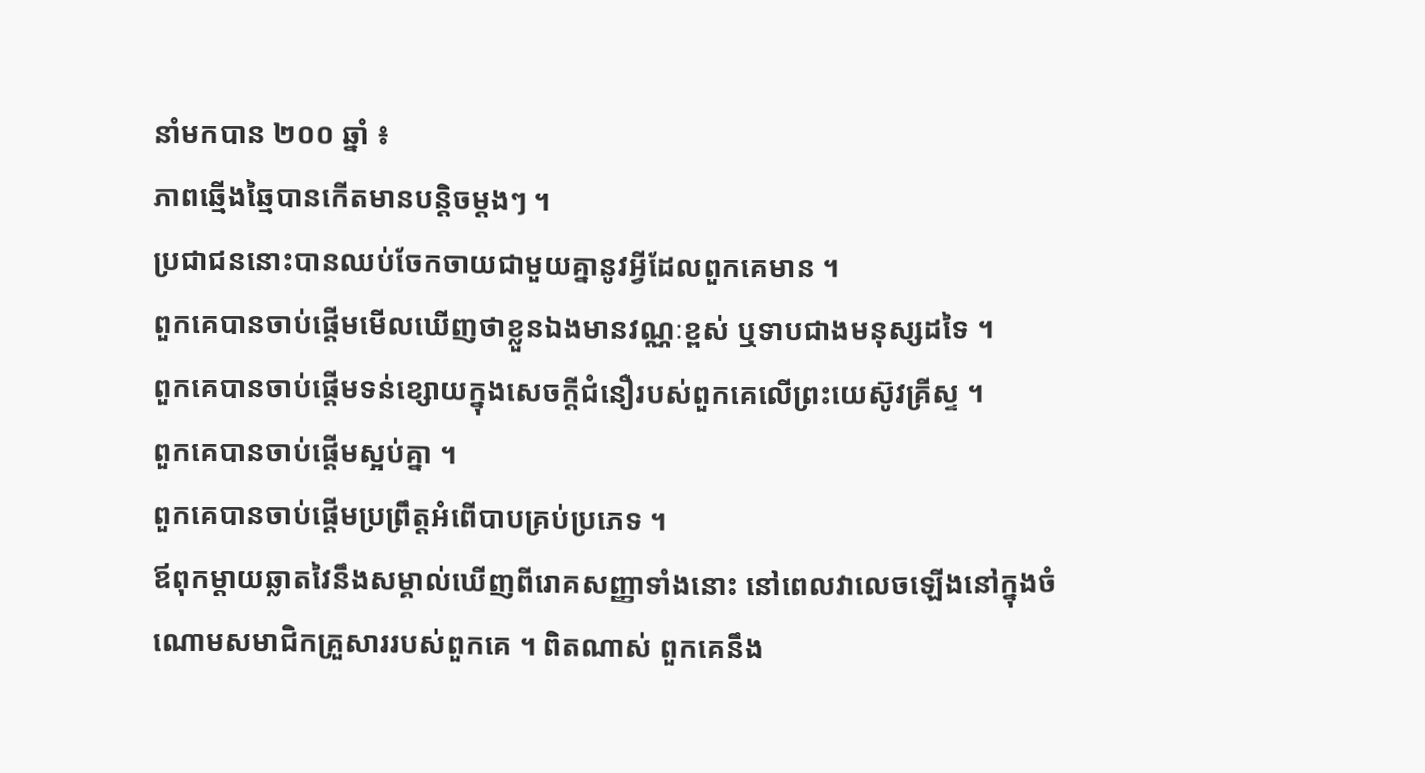នាំមកបាន ២០០ ឆ្នាំ ៖
ភាពឆ្មើងឆ្មៃបានកើតមានបន្តិចម្ដងៗ ។
ប្រជាជននោះបានឈប់ចែកចាយជាមួយគ្នានូវអ្វីដែលពួកគេមាន ។
ពួកគេបានចាប់ផ្ដើមមើលឃើញថាខ្លួនឯងមានវណ្ណៈខ្ពស់ ឬទាបជាងមនុស្សដទៃ ។
ពួកគេបានចាប់ផ្ដើមទន់ខ្សោយក្នុងសេចក្ដីជំនឿរបស់ពួកគេលើព្រះយេស៊ូវគ្រីស្ទ ។
ពួកគេបានចាប់ផ្ដើមស្អប់គ្នា ។
ពួកគេបានចាប់ផ្ដើមប្រព្រឹត្តអំពើបាបគ្រប់ប្រភេទ ។
ឪពុកម្ដាយឆ្លាតវៃនឹងសម្គាល់ឃើញពីរោគសញ្ញាទាំងនោះ នៅពេលវាលេចឡើងនៅក្នុងចំណោមសមាជិកគ្រួសាររបស់ពួកគេ ។ ពិតណាស់ ពួកគេនឹង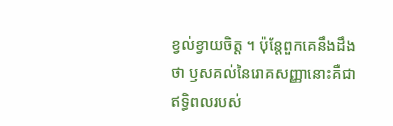ខ្វល់ខ្វាយចិត្ត ។ ប៉ុន្តែពួកគេនឹងដឹងថា ឫសគល់នៃរោគសញ្ញានោះគឺជាឥទ្ធិពលរបស់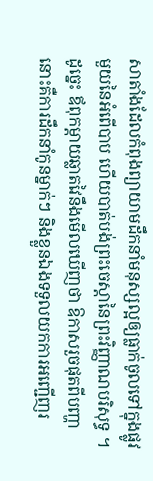សាតាំងដែលកំពុងព្យាយាមដឹកនាំមនុស្សល្អឲ្យធ្លាក់ចូលទៅក្នុងផ្លូវមួយនៃអំពើបាប ហើយបាត់បង់ព្រះចេស្ដានៃព្រះវិញ្ញាណបរិសុទ្ធ ។ ដូច្នេះ ឪពុកម្ដាយឆ្លាតវៃនឹងមើលឃើញថា ឱកាសរួចផុតពីបញ្ហានោះគឺការដឹកនាំកូនម្នាក់ៗ និងខ្លួនឯងទទួលយកការអញ្ជើញរ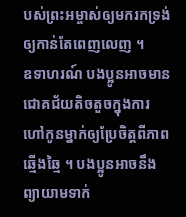បស់ព្រះអម្ចាស់ឲ្យមករកទ្រង់ឲ្យកាន់តែពេញលេញ ។
ឧទាហរណ៍ បងប្អូនអាចមានជោគជ័យតិចតួចក្នុងការហៅកូនម្នាក់ឲ្យប្រែចិត្តពីភាពឆ្មើងឆ្មៃ ។ បងប្អូនអាចនឹងព្យាយាមទាក់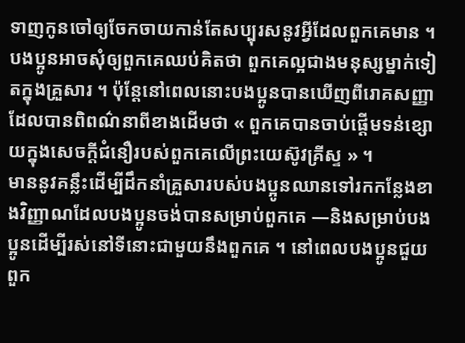ទាញកូនចៅឲ្យចែកចាយកាន់តែសប្បុរសនូវអ្វីដែលពួកគេមាន ។ បងប្អូនអាចសុំឲ្យពួកគេឈប់គិតថា ពួកគេល្អជាងមនុស្សម្នាក់ទៀតក្នុងគ្រួសារ ។ ប៉ុន្តែនៅពេលនោះបងប្អូនបានឃើញពីរោគសញ្ញាដែលបានពិពណ៌នាពីខាងដើមថា « ពួកគេបានចាប់ផ្ដើមទន់ខ្សោយក្នុងសេចក្ដីជំនឿរបស់ពួកគេលើព្រះយេស៊ូវគ្រីស្ទ » ។
មាននូវគន្លឹះដើម្បីដឹកនាំគ្រួសារបស់បងប្អូនឈានទៅរកកន្លែងខាងវិញ្ញាណដែលបងប្អូនចង់បានសម្រាប់ពួកគេ —និងសម្រាប់បងប្អូនដើម្បីរស់នៅទីនោះជាមួយនឹងពួកគេ ។ នៅពេលបងប្អូនជួយពួក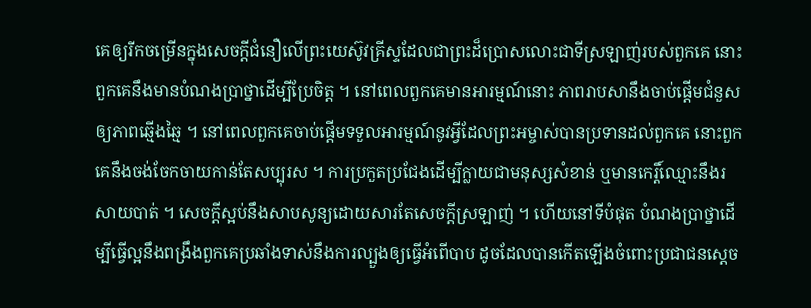គេឲ្យរីកចម្រើនក្នុងសេចក្ដីជំនឿលើព្រះយេស៊ូវគ្រីស្ទដែលជាព្រះដ៏ប្រោសលោះជាទីស្រឡាញ់របស់ពួកគេ នោះពួកគេនឹងមានបំណងប្រាថ្នាដើម្បីប្រែចិត្ត ។ នៅពេលពួកគេមានអារម្មណ៍នោះ ភាពរាបសានឹងចាប់ផ្ដើមជំនួសឲ្យភាពឆ្មើងឆ្មៃ ។ នៅពេលពួកគេចាប់ផ្ដើមទទួលអារម្មណ៍នូវអ្វីដែលព្រះអម្ចាស់បានប្រទានដល់ពួកគេ នោះពួកគេនឹងចង់ចែកចាយកាន់តែសប្បុរស ។ ការប្រកួតប្រជែងដើម្បីក្លាយជាមនុស្សសំខាន់ ឬមានកេរ្តិ៍ឈ្មោះនឹងរសាយបាត់ ។ សេចក្ដីស្អប់នឹងសាបសូន្យដោយសារតែសេចក្ដីស្រឡាញ់ ។ ហើយនៅទីបំផុត បំណងប្រាថ្នាដើម្បីធ្វើល្អនឹងពង្រឹងពួកគេប្រឆាំងទាស់នឹងការល្បួងឲ្យធ្វើអំពើបាប ដូចដែលបានកើតឡើងចំពោះប្រជាជនស្ដេច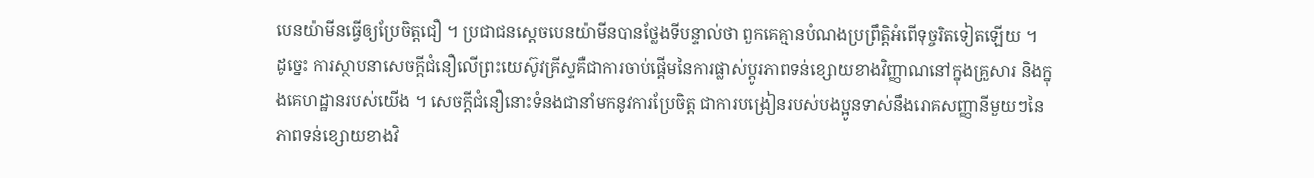បេនយ៉ាមីនធ្វើឲ្យប្រែចិត្តជឿ ។ ប្រជាជនស្ដេចបេនយ៉ាមីនបានថ្លែងទីបន្ទាល់ថា ពួកគេគ្មានបំណងប្រព្រឹត្តិអំពើទុច្ចរិតទៀតឡើយ ។
ដូច្នេះ ការស្ថាបនាសេចក្ដីជំនឿលើព្រះយេស៊ូវគ្រីស្ទគឺជាការចាប់ផ្ដើមនៃការផ្លាស់ប្ដូរភាពទន់ខ្សោយខាងវិញ្ញាណនៅក្នុងគ្រួសារ និងក្នុងគេហដ្ឋានរបស់យើង ។ សេចក្ដីជំនឿនោះទំនងជានាំមកនូវការប្រែចិត្ត ជាការបង្រៀនរបស់បងប្អូនទាស់នឹងរោគសញ្ញានីមួយៗនៃភាពទន់ខ្សោយខាងវិ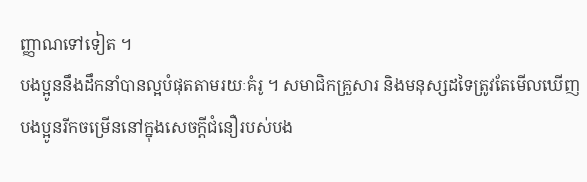ញ្ញាណទៅទៀត ។
បងប្អូននឹងដឹកនាំបានល្អបំផុតតាមរយៈគំរូ ។ សមាជិកគ្រួសារ និងមនុស្សដទៃត្រូវតែមើលឃើញបងប្អូនរីកចម្រើននៅក្នុងសេចក្ដីជំនឿរបស់បង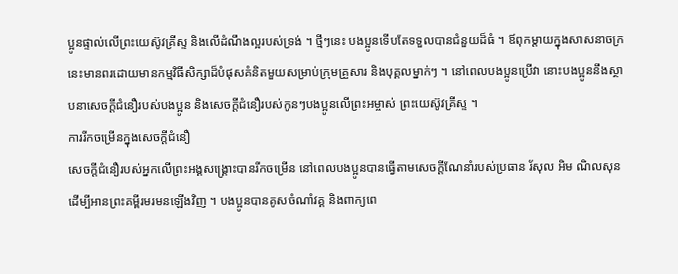ប្អូនផ្ទាល់លើព្រះយេស៊ូវគ្រីស្ទ និងលើដំណឹងល្អរបស់ទ្រង់ ។ ថ្មីៗនេះ បងប្អូនទើបតែទទួលបានជំនួយដ៏ធំ ។ ឪពុកម្ដាយក្នុងសាសនាចក្រនេះមានពរដោយមានកម្មវិធីសិក្សាដ៏បំផុសគំនិតមួយសម្រាប់ក្រុមគ្រួសារ និងបុគ្គលម្នាក់ៗ ។ នៅពេលបងប្អូនប្រើវា នោះបងប្អូននឹងស្ថាបនាសេចក្ដីជំនឿរបស់បងប្អូន និងសេចក្ដីជំនឿរបស់កូនៗបងប្អូនលើព្រះអម្ចាស់ ព្រះយេស៊ូវគ្រីស្ទ ។
ការរីកចម្រើនក្នុងសេចក្ដីជំនឿ
សេចក្ដីជំនឿរបស់អ្នកលើព្រះអង្គសង្គ្រោះបានរីកចម្រើន នៅពេលបងប្អូនបានធ្វើតាមសេចក្ដីណែនាំរបស់ប្រធាន រ័សុល អិម ណិលសុន ដើម្បីអានព្រះគម្ពីរមរមនឡើងវិញ ។ បងប្អូនបានគូសចំណាំវគ្គ និងពាក្យពេ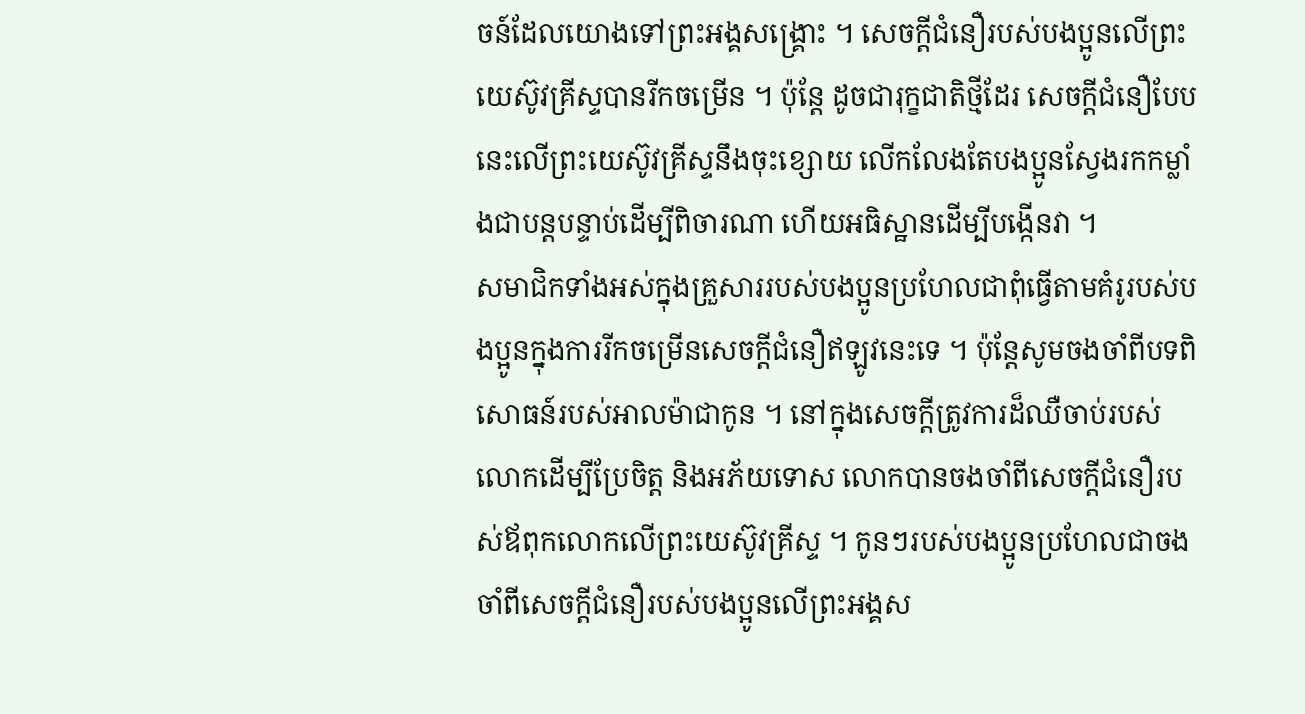ចន៍ដែលយោងទៅព្រះអង្គសង្គ្រោះ ។ សេចក្ដីជំនឿរបស់បងប្អូនលើព្រះយេស៊ូវគ្រីស្ទបានរីកចម្រើន ។ ប៉ុន្តែ ដូចជារុក្ខជាតិថ្មីដែរ សេចក្ដីជំនឿបែបនេះលើព្រះយេស៊ូវគ្រីស្ទនឹងចុះខ្សោយ លើកលែងតែបងប្អូនស្វែងរកកម្លាំងជាបន្តបន្ទាប់ដើម្បីពិចារណា ហើយអធិស្ឋានដើម្បីបង្កើនវា ។
សមាជិកទាំងអស់ក្នុងគ្រួសាររបស់បងប្អូនប្រហែលជាពុំធ្វើតាមគំរូរបស់បងប្អូនក្នុងការរីកចម្រើនសេចក្ដីជំនឿឥឡូវនេះទេ ។ ប៉ុន្តែសូមចងចាំពីបទពិសោធន៍របស់អាលម៉ាជាកូន ។ នៅក្នុងសេចក្ដីត្រូវការដ៏ឈឺចាប់របស់លោកដើម្បីប្រែចិត្ត និងអភ័យទោស លោកបានចងចាំពីសេចក្ដីជំនឿរបស់ឪពុកលោកលើព្រះយេស៊ូវគ្រីស្ទ ។ កូនៗរបស់បងប្អូនប្រហែលជាចងចាំពីសេចក្ដីជំនឿរបស់បងប្អូនលើព្រះអង្គស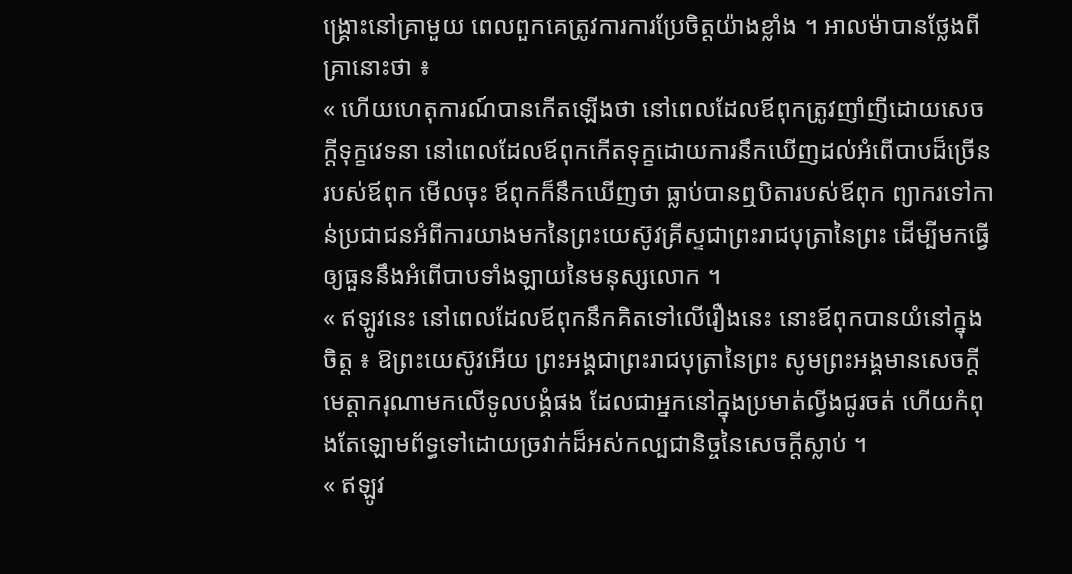ង្គ្រោះនៅគ្រាមួយ ពេលពួកគេត្រូវការការប្រែចិត្តយ៉ាងខ្លាំង ។ អាលម៉ាបានថ្លែងពីគ្រានោះថា ៖
« ហើយហេតុការណ៍បានកើតឡើងថា នៅពេលដែលឪពុកត្រូវញាំញីដោយសេចក្ដីទុក្ខវេទនា នៅពេលដែលឪពុកកើតទុក្ខដោយការនឹកឃើញដល់អំពើបាបដ៏ច្រើនរបស់ឪពុក មើលចុះ ឪពុកក៏នឹកឃើញថា ធ្លាប់បានឮបិតារបស់ឪពុក ព្យាករទៅកាន់ប្រជាជនអំពីការយាងមកនៃព្រះយេស៊ូវគ្រីស្ទជាព្រះរាជបុត្រានៃព្រះ ដើម្បីមកធ្វើឲ្យធួននឹងអំពើបាបទាំងឡាយនៃមនុស្សលោក ។
« ឥឡូវនេះ នៅពេលដែលឪពុកនឹកគិតទៅលើរឿងនេះ នោះឪពុកបានយំនៅក្នុងចិត្ត ៖ ឱព្រះយេស៊ូវអើយ ព្រះអង្គជាព្រះរាជបុត្រានៃព្រះ សូមព្រះអង្គមានសេចក្ដីមេត្តាករុណាមកលើទូលបង្គំផង ដែលជាអ្នកនៅក្នុងប្រមាត់ល្វីងជូរចត់ ហើយកំពុងតែឡោមព័ទ្ធទៅដោយច្រវាក់ដ៏អស់កល្បជានិច្ចនៃសេចក្ដីស្លាប់ ។
« ឥឡូវ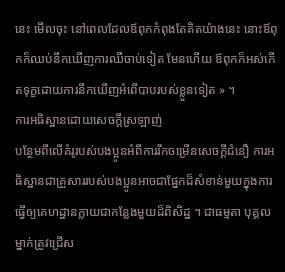នេះ មើលចុះ នៅពេលដែលឪពុកកំពុងតែគិតយ៉ាងនេះ នោះឪពុកក៏ឈប់នឹកឃើញការឈឺចាប់ទៀត មែនហើយ ឪពុកក៏អស់កើតទុក្ខដោយការនឹកឃើញអំពើបាបរបស់ខ្លួនទៀត » ។
ការអធិស្ឋានដោយសេចក្ដីស្រឡាញ់
បន្ថែមពីលើគំរូរបស់បងប្អូនអំពីការរីកចម្រើនសេចក្ដីជំនឿ ការអធិស្ឋានជាគ្រួសាររបស់បងប្អូនអាចជាផ្នែកដ៏សំខាន់មួយក្នុងការធ្វើឲ្យគេហដ្ឋានក្លាយជាកន្លែងមួយដ៏ពិសិដ្ឋ ។ ជាធម្មតា បុគ្គលម្នាក់ត្រូវជ្រើស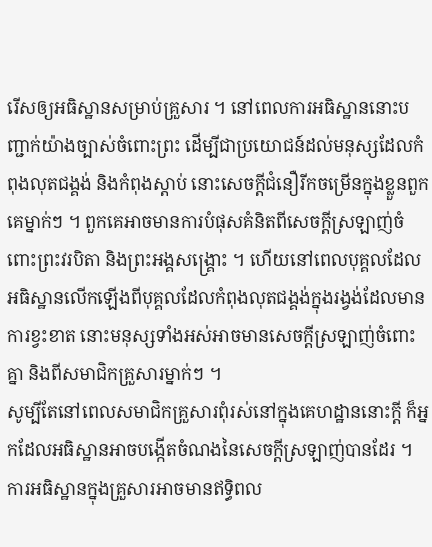រើសឲ្យអធិស្ឋានសម្រាប់គ្រួសារ ។ នៅពេលការអធិស្ឋាននោះបញ្ជាក់យ៉ាងច្បាស់ចំពោះព្រះ ដើម្បីជាប្រយោជន៍ដល់មនុស្សដែលកំពុងលុតជង្គង់ និងកំពុងស្ដាប់ នោះសេចក្ដីជំនឿរីកចម្រើនក្នុងខ្លួនពួកគេម្នាក់ៗ ។ ពួកគេអាចមានការបំផុសគំនិតពីសេចក្ដីស្រឡាញ់ចំពោះព្រះវរបិតា និងព្រះអង្គសង្គ្រោះ ។ ហើយនៅពេលបុគ្គលដែលអធិស្ឋានលើកឡើងពីបុគ្គលដែលកំពុងលុតជង្គង់ក្នុងរង្វង់ដែលមានការខ្វះខាត នោះមនុស្សទាំងអស់អាចមានសេចក្ដីស្រឡាញ់ចំពោះគ្នា និងពីសមាជិកគ្រួសារម្នាក់ៗ ។
សូម្បីតែនៅពេលសមាជិកគ្រួសារពុំរស់នៅក្នុងគេហដ្ឋាននោះក្ដី ក៏អ្នកដែលអធិស្ឋានអាចបង្កើតចំណងនៃសេចក្ដីស្រឡាញ់បានដែរ ។ ការអធិស្ឋានក្នុងគ្រួសារអាចមានឥទ្ធិពល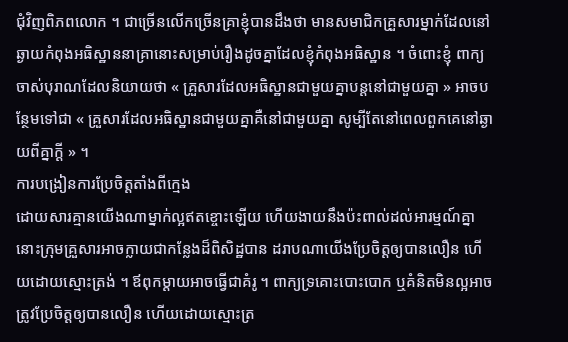ជុំវិញពិភពលោក ។ ជាច្រើនលើកច្រើនគ្រាខ្ញុំបានដឹងថា មានសមាជិកគ្រួសារម្នាក់ដែលនៅឆ្ងាយកំពុងអធិស្ឋាននាគ្រានោះសម្រាប់រឿងដូចគ្នាដែលខ្ញុំកំពុងអធិស្ឋាន ។ ចំពោះខ្ញុំ ពាក្យចាស់បុរាណដែលនិយាយថា « គ្រួសារដែលអធិស្ឋានជាមួយគ្នាបន្តនៅជាមួយគ្នា » អាចបន្ថែមទៅជា « គ្រួសារដែលអធិស្ឋានជាមួយគ្នាគឺនៅជាមួយគ្នា សូម្បីតែនៅពេលពួកគេនៅឆ្ងាយពីគ្នាក្ដី » ។
ការបង្រៀនការប្រែចិត្តតាំងពីក្មេង
ដោយសារគ្មានយើងណាម្នាក់ល្អឥតខ្ចោះឡើយ ហើយងាយនឹងប៉ះពាល់ដល់អារម្មណ៍គ្នា នោះក្រុមគ្រួសារអាចក្លាយជាកន្លែងដ៏ពិសិដ្ឋបាន ដរាបណាយើងប្រែចិត្តឲ្យបានលឿន ហើយដោយស្មោះត្រង់ ។ ឪពុកម្ដាយអាចធ្វើជាគំរូ ។ ពាក្យទ្រគោះបោះបោក ឬគំនិតមិនល្អអាចត្រូវប្រែចិត្តឲ្យបានលឿន ហើយដោយស្មោះត្រ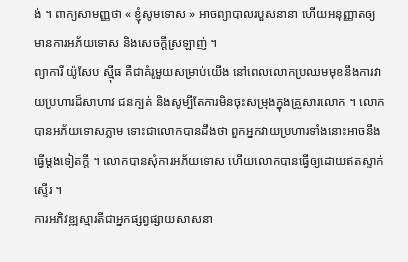ង់ ។ ពាក្យសាមញ្ញថា « ខ្ញុំសូមទោស » អាចព្យាបាលរបួសនានា ហើយអនុញ្ញាតឲ្យមានការអភ័យទោស និងសេចក្ដីស្រឡាញ់ ។
ព្យាការី យ៉ូសែប ស៊្មីធ គឺជាគំរូមួយសម្រាប់យើង នៅពេលលោកប្រឈមមុខនឹងការវាយប្រហារដ៏សាហាវ ជនក្បត់ និងសូម្បីតែការមិនចុះសម្រុងក្នុងគ្រួសារលោក ។ លោកបានអភ័យទោសភ្លាម ទោះជាលោកបានដឹងថា ពួកអ្នកវាយប្រហារទាំងនោះអាចនឹងធ្វើម្ដងទៀតក្ដី ។ លោកបានសុំការអភ័យទោស ហើយលោកបានធ្វើឲ្យដោយឥតស្ទាក់ស្ទើរ ។
ការអភិវឌ្ឍស្មារតីជាអ្នកផ្សព្វផ្សាយសាសនា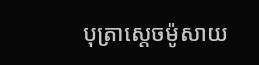បុត្រាសេ្ដចម៉ូសាយ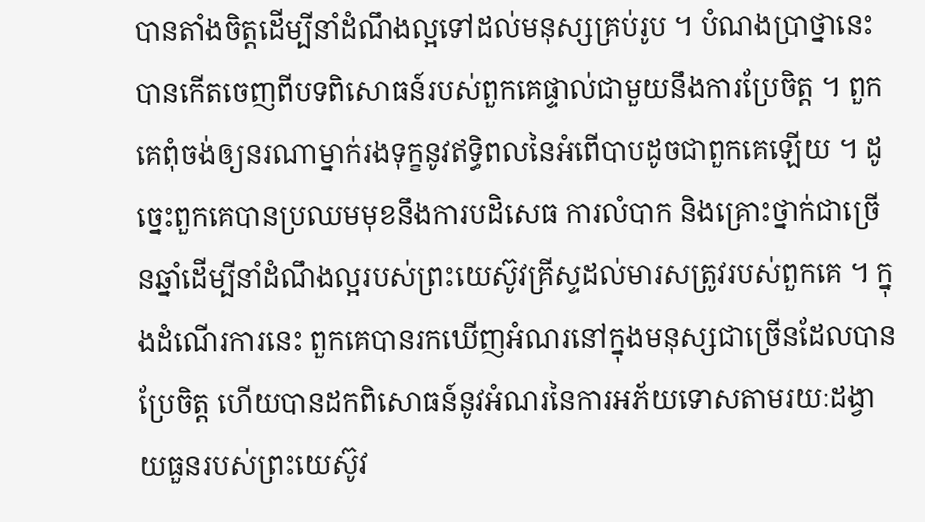បានតាំងចិត្តដើម្បីនាំដំណឹងល្អទៅដល់មនុស្សគ្រប់រូប ។ បំណងប្រាថ្នានេះបានកើតចេញពីបទពិសោធន៍របស់ពួកគេផ្ទាល់ជាមួយនឹងការប្រែចិត្ត ។ ពួកគេពុំចង់ឲ្យនរណាម្នាក់រងទុក្ខនូវឥទ្ធិពលនៃអំពើបាបដូចជាពួកគេឡើយ ។ ដូច្នេះពួកគេបានប្រឈមមុខនឹងការបដិសេធ ការលំបាក និងគ្រោះថ្នាក់ជាច្រើនឆ្នាំដើម្បីនាំដំណឹងល្អរបស់ព្រះយេស៊ូវគ្រីស្ទដល់មារសត្រូវរបស់ពួកគេ ។ ក្នុងដំណើរការនេះ ពួកគេបានរកឃើញអំណរនៅក្នុងមនុស្សជាច្រើនដែលបានប្រែចិត្ត ហើយបានដកពិសោធន៍នូវអំណរនៃការអភ័យទោសតាមរយៈដង្វាយធួនរបស់ព្រះយេស៊ូវ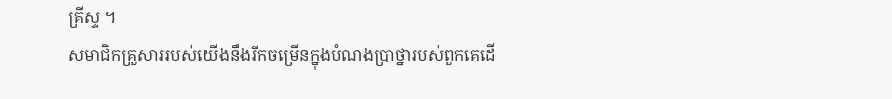គ្រីស្ទ ។
សមាជិកគ្រួសាររបស់យើងនឹងរីកចម្រើនក្នុងបំណងប្រាថ្នារបស់ពួកគេដើ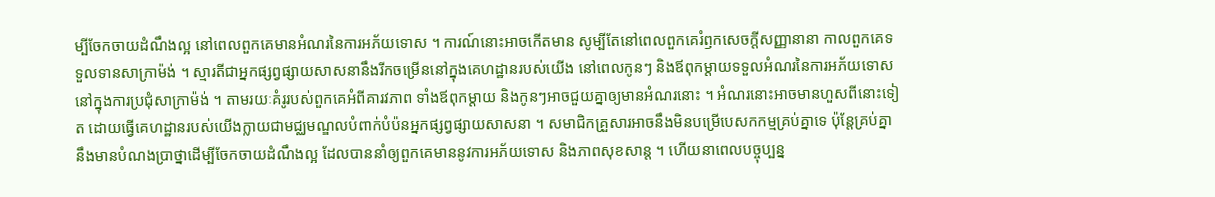ម្បីចែកចាយដំណឹងល្អ នៅពេលពួកគេមានអំណរនៃការអភ័យទោស ។ ការណ៍នោះអាចកើតមាន សូម្បីតែនៅពេលពួកគេរំឭកសេចក្ដីសញ្ញានានា កាលពួកគេទទួលទានសាក្រាម៉ង់ ។ ស្មារតីជាអ្នកផ្សព្វផ្សាយសាសនានឹងរីកចម្រើននៅក្នុងគេហដ្ឋានរបស់យើង នៅពេលកូនៗ និងឪពុកម្ដាយទទួលអំណរនៃការអភ័យទោសនៅក្នុងការប្រជុំសាក្រាម៉ង់ ។ តាមរយៈគំរូរបស់ពួកគេអំពីគារវភាព ទាំងឪពុកម្ដាយ និងកូនៗអាចជួយគ្នាឲ្យមានអំណរនោះ ។ អំណរនោះអាចមានហួសពីនោះទៀត ដោយធ្វើគេហដ្ឋានរបស់យើងក្លាយជាមជ្ឈមណ្ឌលបំពាក់បំប៉នអ្នកផ្សព្វផ្សាយសាសនា ។ សមាជិកគ្រួសារអាចនឹងមិនបម្រើបេសកកម្មគ្រប់គ្នាទេ ប៉ុន្តែគ្រប់គ្នានឹងមានបំណងប្រាថ្នាដើម្បីចែកចាយដំណឹងល្អ ដែលបាននាំឲ្យពួកគេមាននូវការអភ័យទោស និងភាពសុខសាន្ត ។ ហើយនាពេលបច្ចុប្បន្ន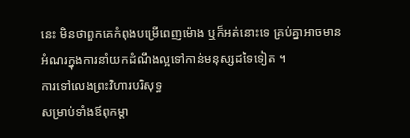នេះ មិនថាពួកគេកំពុងបម្រើពេញម៉ោង ឬក៏អត់នោះទេ គ្រប់គ្នាអាចមានអំណរក្នុងការនាំយកដំណឹងល្អទៅកាន់មនុស្សដទៃទៀត ។
ការទៅលេងព្រះវិហារបរិសុទ្ធ
សម្រាប់ទាំងឪពុកម្ដា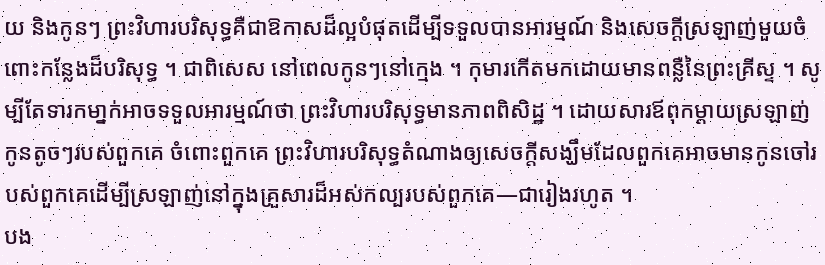យ និងកូនៗ ព្រះវិហារបរិសុទ្ធគឺជាឱកាសដ៏ល្អបំផុតដើម្បីទទួលបានអារម្មណ៍ និងសេចក្ដីស្រឡាញ់មួយចំពោះកន្លែងដ៏បរិសុទ្ធ ។ ជាពិសេស នៅពេលកូនៗនៅក្មេង ។ កុមារកើតមកដោយមានពន្លឺនៃព្រះគ្រីស្ទ ។ សូម្បីតែទារកមា្នក់អាចទទួលអារម្មណ៍ថា ព្រះវិហារបរិសុទ្ធមានភាពពិសិដ្ឋ ។ ដោយសារឪពុកម្ដាយស្រឡាញ់កូនតូចៗរបស់ពួកគេ ចំពោះពួកគេ ព្រះវិហារបរិសុទ្ធតំណាងឲ្យសេចក្ដីសង្ឃឹមដែលពួកគេអាចមានកូនចៅរបស់ពួកគេដើម្បីស្រឡាញ់នៅក្នុងគ្រួសារដ៏អស់កល្បរបស់ពួកគេ—ជារៀងរហូត ។
បង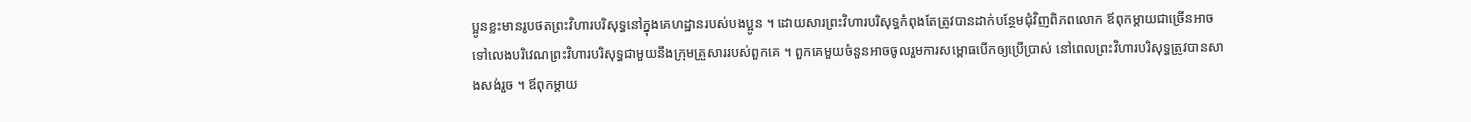ប្អូនខ្លះមានរូបថតព្រះវិហារបរិសុទ្ធនៅក្នុងគេហដ្ឋានរបស់បងប្អូន ។ ដោយសារព្រះវិហារបរិសុទ្ធកំពុងតែត្រូវបានដាក់បន្ថែមជុំវិញពិភពលោក ឪពុកម្ដាយជាច្រើនអាចទៅលេងបរិវេណព្រះវិហារបរិសុទ្ធជាមួយនឹងក្រុមគ្រួសាររបស់ពួកគេ ។ ពួកគេមួយចំនួនអាចចូលរួមការសម្ពោធបើកឲ្យប្រើប្រាស់ នៅពេលព្រះវិហារបរិសុទ្ធត្រូវបានសាងសង់រួច ។ ឪពុកម្ដាយ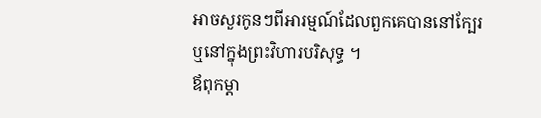អាចសួរកូនៗពីអារម្មណ៍ដែលពួកគេបាននៅក្បែរ ឬនៅក្នុងព្រះវិហារបរិសុទ្ធ ។
ឪពុកម្ដា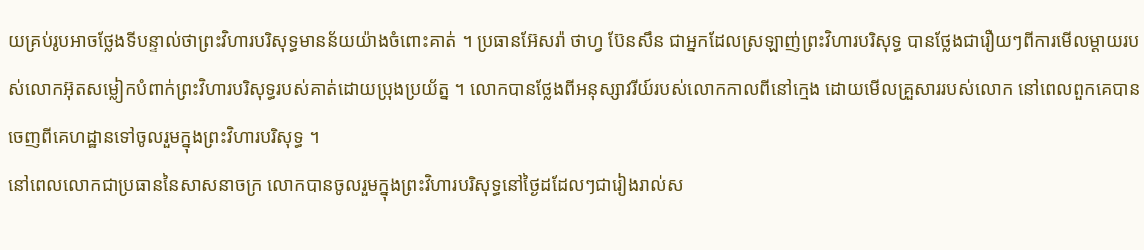យគ្រប់រូបអាចថ្លែងទីបន្ទាល់ថាព្រះវិហារបរិសុទ្ធមានន័យយ៉ាងចំពោះគាត់ ។ ប្រធានអ៊ែសរ៉ា ថាហ្វ ប៊ែនសឹន ជាអ្នកដែលស្រឡាញ់ព្រះវិហារបរិសុទ្ធ បានថ្លែងជារឿយៗពីការមើលម្ដាយរបស់លោកអ៊ុតសម្លៀកបំពាក់ព្រះវិហារបរិសុទ្ធរបស់គាត់ដោយប្រុងប្រយ័ត្ន ។ លោកបានថ្លែងពីអនុស្សាវរីយ៍របស់លោកកាលពីនៅក្មេង ដោយមើលគ្រួសាររបស់លោក នៅពេលពួកគេបានចេញពីគេហដ្ឋានទៅចូលរួមក្នុងព្រះវិហារបរិសុទ្ធ ។
នៅពេលលោកជាប្រធាននៃសាសនាចក្រ លោកបានចូលរួមក្នុងព្រះវិហារបរិសុទ្ធនៅថ្ងៃដដែលៗជារៀងរាល់ស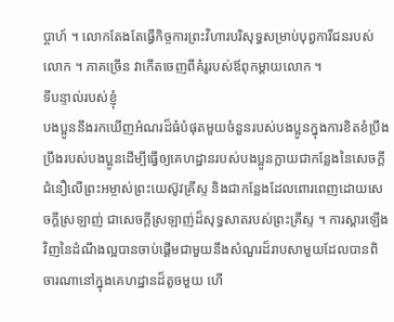ប្ដាហ៍ ។ លោកតែងតែធ្វើកិច្ចការព្រះវិហារបរិសុទ្ធសម្រាប់បុព្វការីជនរបស់លោក ។ ភាគច្រើន វាកើតចេញពីគំរូរបស់ឪពុកម្ដាយលោក ។
ទីបន្ទាល់របស់ខ្ញុំ
បងប្អូននឹងរកឃើញអំណរដ៏ធំបំផុតមួយចំនួនរបស់បងប្អូនក្នុងការខិតខំប្រឹងប្រឹងរបស់បងប្អូនដើម្បីធ្វើឲ្យគេហដ្ឋានរបស់បងប្អូនក្លាយជាកន្លែងនៃសេចក្ដីជំនឿលើព្រះអម្ចាស់ព្រះយេស៊ូវគ្រីស្ទ និងជាកន្លែងដែលពោរពេញដោយសេចក្ដីស្រឡាញ់ ជាសេចក្ដីស្រឡាញ់ដ៏សុទ្ធសាតរបស់ព្រះគ្រីស្ទ ។ ការស្ដារឡើងវិញនៃដំណឹងល្អបានចាប់ផ្ដើមជាមួយនឹងសំណួរដ៏រាបសាមួយដែលបានពិចារណានៅក្នុងគេហដ្ឋានដ៏តូចមួយ ហើ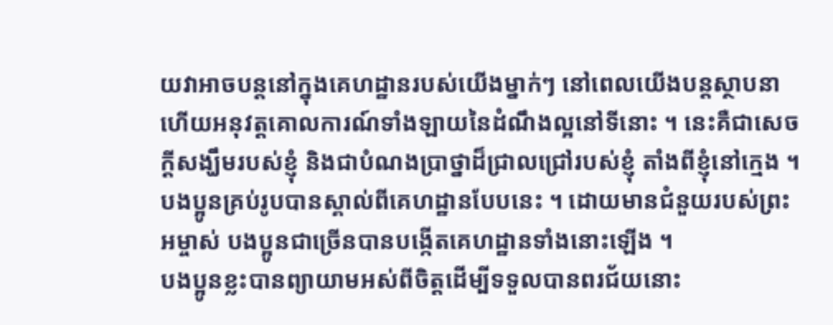យវាអាចបន្តនៅក្នុងគេហដ្ឋានរបស់យើងម្នាក់ៗ នៅពេលយើងបន្តស្ថាបនា ហើយអនុវត្តគោលការណ៍ទាំងឡាយនៃដំណឹងល្អនៅទីនោះ ។ នេះគឺជាសេចក្ដីសង្ឃឹមរបស់ខ្ញុំ និងជាបំណងប្រាថ្នាដ៏ជ្រាលជ្រៅរបស់ខ្ញុំ តាំងពីខ្ញុំនៅក្មេង ។ បងប្អូនគ្រប់រូបបានស្គាល់ពីគេហដ្ឋានបែបនេះ ។ ដោយមានជំនួយរបស់ព្រះអម្ចាស់ បងប្អូនជាច្រើនបានបង្កើតគេហដ្ឋានទាំងនោះឡើង ។
បងប្អូនខ្លះបានព្យាយាមអស់ពីចិត្តដើម្បីទទួលបានពរជ័យនោះ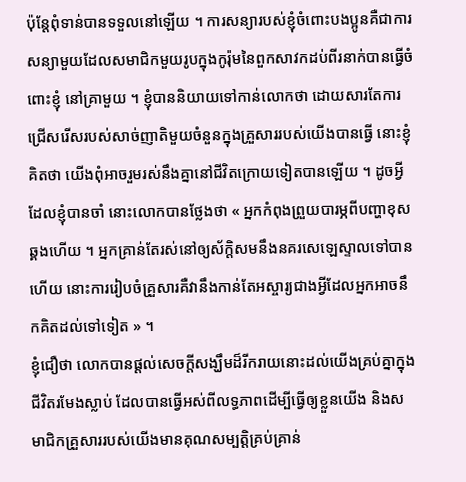ប៉ុន្តែពុំទាន់បានទទួលនៅឡើយ ។ ការសន្យារបស់ខ្ញុំចំពោះបងប្អូនគឺជាការសន្យាមួយដែលសមាជិកមួយរូបក្នុងកូរ៉ុមនៃពួកសាវកដប់ពីរនាក់បានធ្វើចំពោះខ្ញុំ នៅគ្រាមួយ ។ ខ្ញុំបាននិយាយទៅកាន់លោកថា ដោយសារតែការជ្រើសរើសរបស់សាច់ញាតិមួយចំនួនក្នុងគ្រួសាររបស់យើងបានធ្វើ នោះខ្ញុំគិតថា យើងពុំអាចរួមរស់នឹងគ្នានៅជីវិតក្រោយទៀតបានឡើយ ។ ដូចអ្វីដែលខ្ញុំបានចាំ នោះលោកបានថ្លែងថា « អ្នកកំពុងព្រួយបារម្ភពីបញ្ហាខុសឆ្គងហើយ ។ អ្នកគ្រាន់តែរស់នៅឲ្យស័ក្ដិសមនឹងនគរសេឡេស្ទាលទៅបានហើយ នោះការរៀបចំគ្រួសារគឺវានឹងកាន់តែអស្ចារ្យជាងអ្វីដែលអ្នកអាចនឹកគិតដល់ទៅទៀត » ។
ខ្ញុំជឿថា លោកបានផ្ដល់សេចក្ដីសង្ឃឹមដ៏រីករាយនោះដល់យើងគ្រប់គ្នាក្នុងជីវិតរមែងស្លាប់ ដែលបានធ្វើអស់ពីលទ្ធភាពដើម្បីធ្វើឲ្យខ្លួនយើង និងសមាជិកគ្រួសាររបស់យើងមានគុណសម្បត្តិគ្រប់គ្រាន់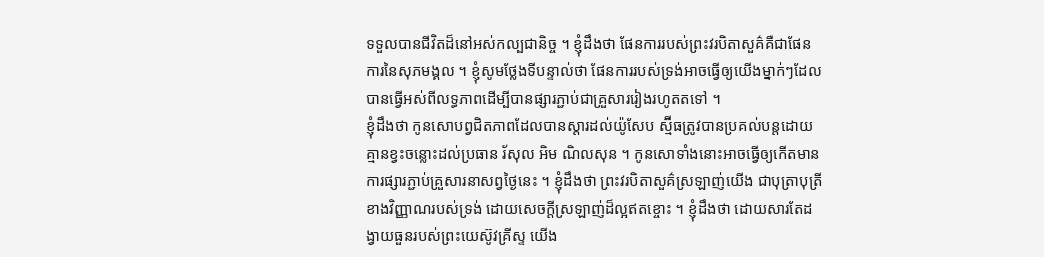ទទួលបានជីវិតដ៏នៅអស់កល្បជានិច្ច ។ ខ្ញុំដឹងថា ផែនការរបស់ព្រះវរបិតាសួគ៌គឺជាផែនការនៃសុភមង្គល ។ ខ្ញុំសូមថ្លែងទីបន្ទាល់ថា ផែនការរបស់ទ្រង់អាចធ្វើឲ្យយើងម្នាក់ៗដែលបានធ្វើអស់ពីលទ្ធភាពដើម្បីបានផ្សារភ្ជាប់ជាគ្រួសាររៀងរហូតតទៅ ។
ខ្ញុំដឹងថា កូនសោបព្វជិតភាពដែលបានស្ដារដល់យ៉ូសែប ស្ម៊ីធត្រូវបានប្រគល់បន្តដោយគ្មានខ្វះចន្លោះដល់ប្រធាន រ័សុល អិម ណិលសុន ។ កូនសោទាំងនោះអាចធ្វើឲ្យកើតមានការផ្សារភ្ជាប់គ្រួសារនាសព្វថ្ងៃនេះ ។ ខ្ញុំដឹងថា ព្រះវរបិតាសួគ៌ស្រឡាញ់យើង ជាបុត្រាបុត្រីខាងវិញ្ញាណរបស់ទ្រង់ ដោយសេចក្ដីស្រឡាញ់ដ៏ល្អឥតខ្ចោះ ។ ខ្ញុំដឹងថា ដោយសារតែដង្វាយធួនរបស់ព្រះយេស៊ូវគ្រីស្ទ យើង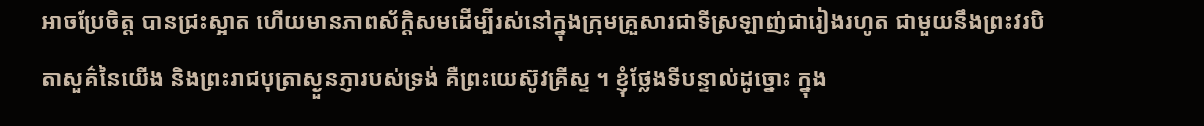អាចប្រែចិត្ត បានជ្រះស្អាត ហើយមានភាពស័ក្ដិសមដើម្បីរស់នៅក្នុងក្រុមគ្រួសារជាទីស្រឡាញ់ជារៀងរហូត ជាមួយនឹងព្រះវរបិតាសួគ៌នៃយើង និងព្រះរាជបុត្រាស្ងួនភ្ញារបស់ទ្រង់ គឺព្រះយេស៊ូវគ្រីស្ទ ។ ខ្ញុំថ្លែងទីបន្ទាល់ដូច្នោះ ក្នុង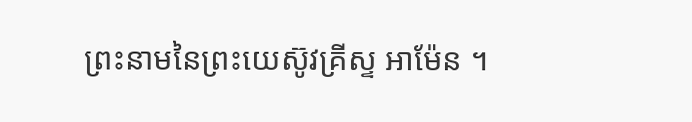ព្រះនាមនៃព្រះយេស៊ូវគ្រីស្ទ អាម៉ែន ។